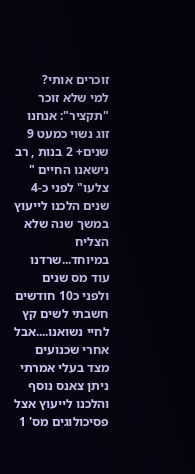זוכרים אותי?
למי שלא זוכר "תקציר": אנחנו זוג נשוי כמעט 9 שנים+ 2 בנות , רב נישאנו החיים " צלעו" לפני כ-4 שנים הלכנו לייעוץ במשך שנה שלא הצליח במיוחד...שרדנו עוד מס שנים ולפני כ10 חודשים חשבתי לשים קץ לחיי נשואנו....אבל אחרי שכנועים מצד בעלי אמרתי ניתן צאנס נוסף והלכנו לייעוץ אצל פסיכולוגים מס' 1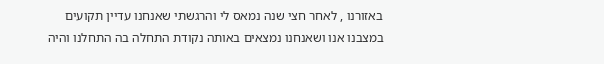באזורנו , לאחר חצי שנה נמאס לי והרגשתי שאנחנו עדיין תקועים במצבנו אנו ושאנחנו נמצאים באותה נקודת התחלה בה התחלנו והיה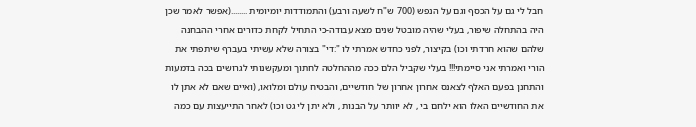חבל לי גם על הכסף וגם על הנפש (700 ש"ח לשעה ורבע) והתמודדות יומיומית ........(אפשר לאמר שכן היה בהתחלה שיפור, בעלי שהיה מובטל שנים מצא עבודה-כי התחיל לקחת כדורים אחרי ההבחנה שלהם שהוא חרדתי וכו) בקיצור, לפני כחדש אמרתי לו ":די" בצורה שלא עשיתי בעברף שיתפתי את הורי ואמרתי אני סיימתי!!! בעלי שקביל הלם ככה מההחלטה לחתוך ומעקשנותי לגרושים בכה בדמעות והתחנן בפעם האלף לצאנס אחרון אחרון של חודשיים, והבטיח עולם ומלואו, (ואיים שאם לא אתן לו את החודשיים האלו הוא ילחם בי , לא יוותר על הבנות , ולא יתן לי גט וכו) לאחר התייעצות עם כמה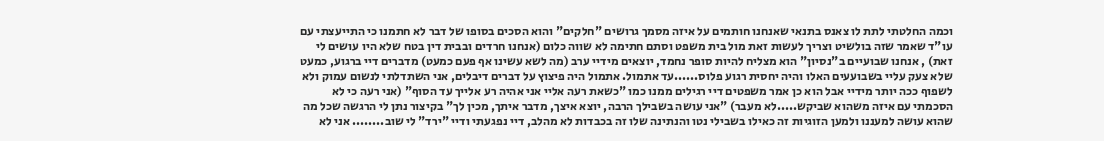וכמה החלטתי לתת לו צאנס בתנאי שאנחנו חותמים על איזה מסמך גרושים "חלקים" והוא הסכים בסופו של דבר לא חתמנו כי התייעצתי עם עו"ד שאמר שזה בולשיט וצריך לעשות זאת מול בית משפט וסתם חתימה לא שווה כלום (אנחנו חרדים ובבית דין בטח שלא היו עושים לי זאת) , אנחנו שבועיים ב"נסיון" הוא מצליח להיות סופר נחמד, יוצאים מידיי ערב (מה לשא עשינו אף פעם כמעט) מדברים דיי ברגוע, כמעט שלא צעק עליי בשבועעים האלו והיה יחסית רגוע פלוס......עד אתמול. אתמול היה פיצוץ על דברים דיבלים, אני השתדלתי לנשום עמוק ולא לשפוף ככה יותר מידיי אבל הוא כן אמר משפטים דיי רגילים ממנו כמו "כשאת רעה אליי אני אהיה רע אלייך עד הסוף" (אני רעה כי לא הסכמתי עם איזה משהוא שביקש.....לא מעבר) "אני עושה בשבילך הרבה, יוצא איצך, מדבר איתך, מכין לך" בקיצור נתן לי הרגשה שכל מה שהוא עושה למעננו ולמען הזוגיות זה כאילו בשבילי נטו והנתינה שלו זה בכבדות לא מהלב, דיי נפגעתי ודיי "ירד" לי שוב........ אני לא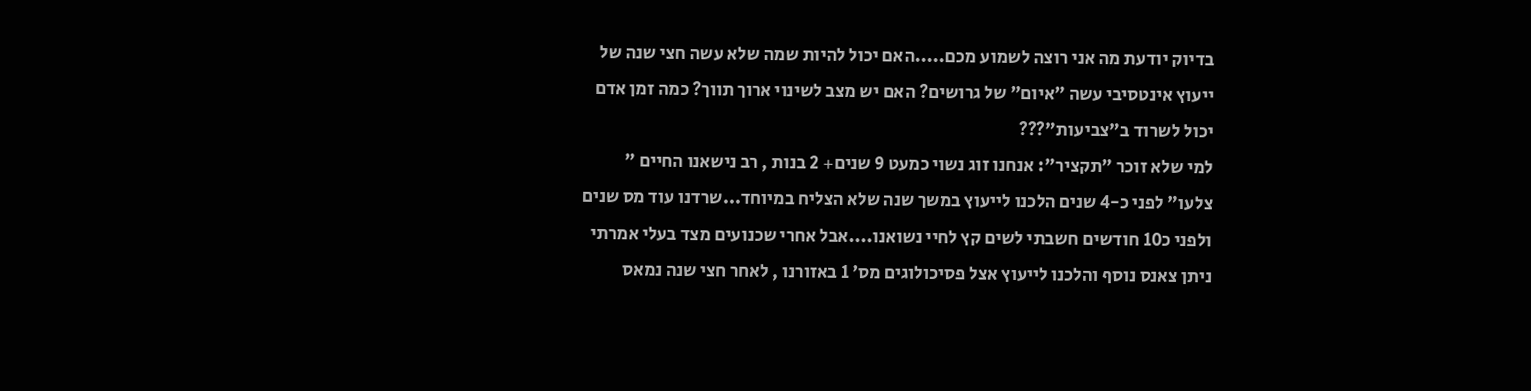בדיוק יודעת מה אני רוצה לשמוע מכם.....האם יכול להיות שמה שלא עשה חצי שנה של ייעוץ אינטסיבי עשה "איום" של גרושים? האם יש מצב לשינוי ארוך תווך? כמה זמן אדם יכול לשרוד ב"צביעות"???
למי שלא זוכר "תקציר": אנחנו זוג נשוי כמעט 9 שנים+ 2 בנות , רב נישאנו החיים " צלעו" לפני כ-4 שנים הלכנו לייעוץ במשך שנה שלא הצליח במיוחד...שרדנו עוד מס שנים ולפני כ10 חודשים חשבתי לשים קץ לחיי נשואנו....אבל אחרי שכנועים מצד בעלי אמרתי ניתן צאנס נוסף והלכנו לייעוץ אצל פסיכולוגים מס' 1 באזורנו , לאחר חצי שנה נמאס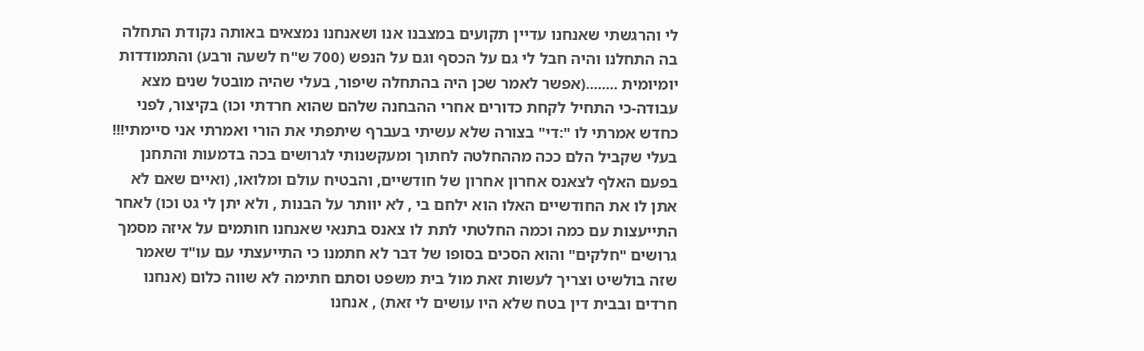לי והרגשתי שאנחנו עדיין תקועים במצבנו אנו ושאנחנו נמצאים באותה נקודת התחלה בה התחלנו והיה חבל לי גם על הכסף וגם על הנפש (700 ש"ח לשעה ורבע) והתמודדות יומיומית ........(אפשר לאמר שכן היה בהתחלה שיפור, בעלי שהיה מובטל שנים מצא עבודה-כי התחיל לקחת כדורים אחרי ההבחנה שלהם שהוא חרדתי וכו) בקיצור, לפני כחדש אמרתי לו ":די" בצורה שלא עשיתי בעברף שיתפתי את הורי ואמרתי אני סיימתי!!! בעלי שקביל הלם ככה מההחלטה לחתוך ומעקשנותי לגרושים בכה בדמעות והתחנן בפעם האלף לצאנס אחרון אחרון של חודשיים, והבטיח עולם ומלואו, (ואיים שאם לא אתן לו את החודשיים האלו הוא ילחם בי , לא יוותר על הבנות , ולא יתן לי גט וכו) לאחר התייעצות עם כמה וכמה החלטתי לתת לו צאנס בתנאי שאנחנו חותמים על איזה מסמך גרושים "חלקים" והוא הסכים בסופו של דבר לא חתמנו כי התייעצתי עם עו"ד שאמר שזה בולשיט וצריך לעשות זאת מול בית משפט וסתם חתימה לא שווה כלום (אנחנו חרדים ובבית דין בטח שלא היו עושים לי זאת) , אנחנו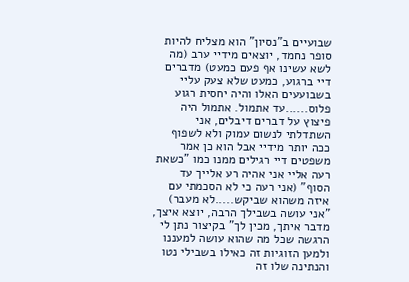שבועיים ב"נסיון" הוא מצליח להיות סופר נחמד, יוצאים מידיי ערב (מה לשא עשינו אף פעם כמעט) מדברים דיי ברגוע, כמעט שלא צעק עליי בשבועעים האלו והיה יחסית רגוע פלוס......עד אתמול. אתמול היה פיצוץ על דברים דיבלים, אני השתדלתי לנשום עמוק ולא לשפוף ככה יותר מידיי אבל הוא כן אמר משפטים דיי רגילים ממנו כמו "כשאת רעה אליי אני אהיה רע אלייך עד הסוף" (אני רעה כי לא הסכמתי עם איזה משהוא שביקש.....לא מעבר) "אני עושה בשבילך הרבה, יוצא איצך, מדבר איתך, מכין לך" בקיצור נתן לי הרגשה שכל מה שהוא עושה למעננו ולמען הזוגיות זה כאילו בשבילי נטו והנתינה שלו זה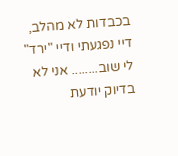בכבדות לא מהלב, דיי נפגעתי ודיי "ירד" לי שוב........ אני לא בדיוק יודעת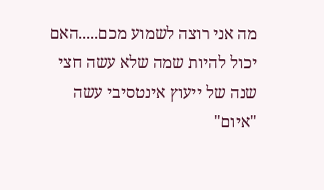מה אני רוצה לשמוע מכם.....האם יכול להיות שמה שלא עשה חצי שנה של ייעוץ אינטסיבי עשה "איום"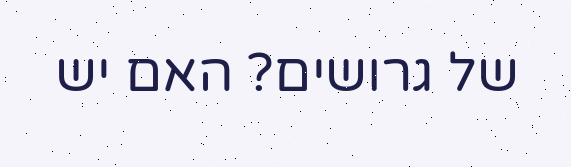של גרושים? האם יש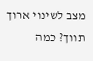מצב לשינוי ארוך תווך? כמה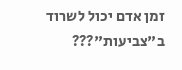זמן אדם יכול לשרוד ב"צביעות"???